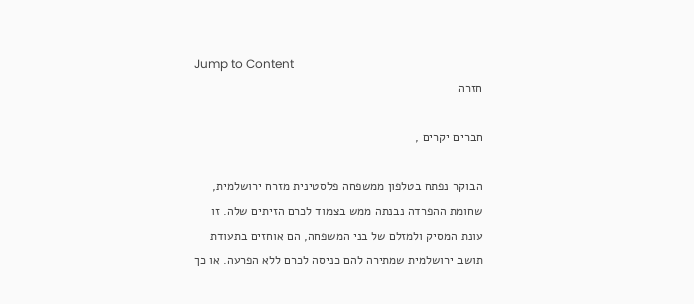Jump to Content
חזרה

חברים יקרים ,

הבוקר נפתח בטלפון ממשפחה פלסטינית מזרח ירושלמית, שחומת ההפרדה נבנתה ממש בצמוד לכרם הזיתים שלה. זו עונת המסיק ולמזלם של בני המשפחה, הם אוחזים בתעודת תושב ירושלמית שמתירה להם כניסה לכרם ללא הפרעה. או כך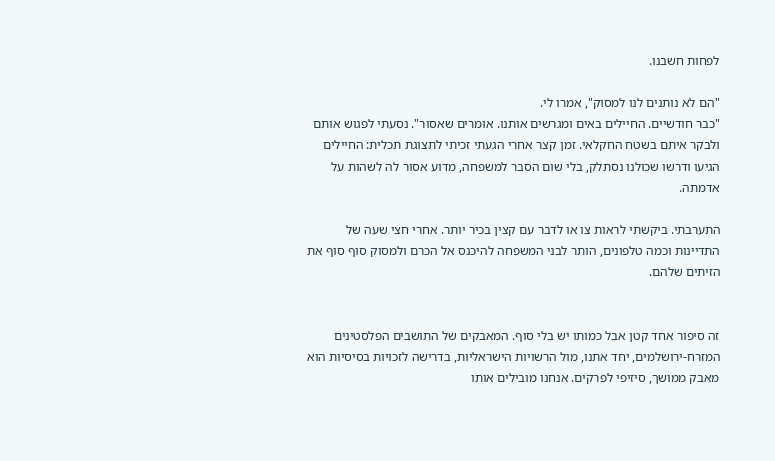לפחות חשבנו.

"הם לא נותנים לנו למסוק", אמרו לי.
"כבר חודשיים. החיילים באים ומגרשים אותנו. אומרים שאסור". נסעתי לפגוש אותם ולבקר איתם בשטח החקלאי. זמן קצר אחרי הגעתי זכיתי לתצוגת תכלית: החיילים הגיעו ודרשו שכולנו נסתלק, בלי שום הסבר למשפחה, מדוע אסור לה לשהות על אדמתה.

התערבתי. ביקשתי לראות צו או לדבר עם קצין בכיר יותר. אחרי חצי שעה של התדיינות וכמה טלפונים, הותר לבני המשפחה להיכנס אל הכרם ולמסוק סוף סוף את הזיתים שלהם.


זה סיפור אחד קטן אבל כמותו יש בלי סוף. המאבקים של התושבים הפלסטינים המזרח-ירושלמים, יחד אתנו, מול הרשויות הישראליות, בדרישה לזכויות בסיסיות הוא מאבק ממושך, סיזיפי לפרקים. אנחנו מובילים אותו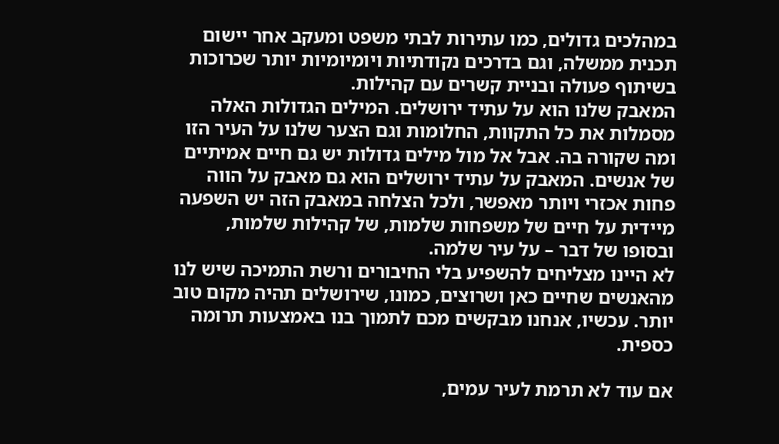במהלכים גדולים, כמו עתירות לבתי משפט ומעקב אחר יישום תכנית ממשלה, וגם בדרכים נקודתיות ויומיומיות יותר שכרוכות בשיתוף פעולה ובניית קשרים עם קהילות.
המאבק שלנו הוא על עתיד ירושלים. המילים הגדולות האלה מסמלות את כל התקוות, החלומות וגם הצער שלנו על העיר הזו ומה שקורה בה. אבל אל מול מילים גדולות יש גם חיים אמיתיים של אנשים. המאבק על עתיד ירושלים הוא גם מאבק על הווה פחות אכזרי ויותר מאפשר, ולכל הצלחה במאבק הזה יש השפעה מיידית על חיים של משפחות שלמות, של קהילות שלמות, ובסופו של דבר – על עיר שלמה.
לא היינו מצליחים להשפיע בלי החיבורים ורשת התמיכה שיש לנו מהאנשים שחיים כאן ושרוצים, כמונו, שירושלים תהיה מקום טוב יותר. עכשיו, אנחנו מבקשים מכם לתמוך בנו באמצעות תרומה כספית.

אם עוד לא תרמת לעיר עמים,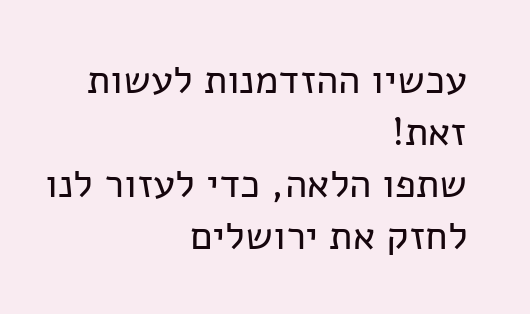עכשיו ההזדמנות לעשות זאת!
שתפו הלאה, כדי לעזור לנו לחזק את ירושלים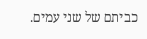כביתם של שני עמים.